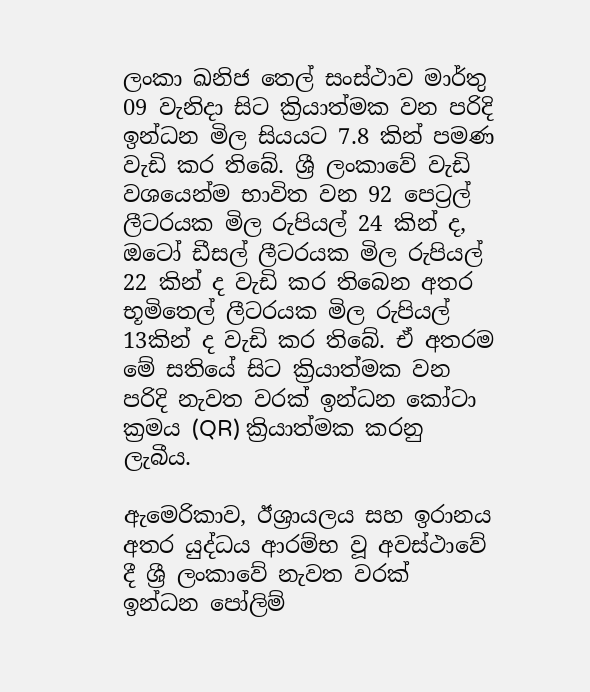ලංකා ඛනිජ තෙල් සංස්ථාව මාර්තු 09 වැනිදා සිට ක්‍රියාත්මක වන පරිදි ඉන්ධන මිල සියයට 7.8 කින් පමණ වැඩි කර තිබේ. ශ්‍රී ලංකාවේ වැඩි වශයෙන්ම භාවිත වන 92 පෙට්‍රල් ලීටරයක මිල රුපියල් 24 කින් ද, ඔටෝ ඩීසල් ලීටරයක මිල රුපියල් 22 කින් ද වැඩි කර තිබෙන අතර භූමිතෙල් ලීටරයක මිල රුපියල් 13කින් ද වැඩි කර තිබේ. ඒ අතරම මේ සතියේ සිට ක්‍රියාත්මක වන පරිදි නැවත වරක් ඉන්ධන කෝටා ක්‍රමය (QR) ක්‍රියාත්මක කරනු ලැබීය.

ඇමෙරිකාව, ඊශ්‍රායලය සහ ඉරානය අතර යුද්ධය ආරම්භ වූ අවස්ථාවේ දී ශ්‍රී ලංකාවේ නැවත වරක් ඉන්ධන පෝලිම්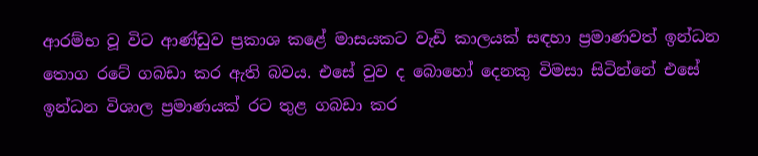ආරම්භ වූ විට ආණ්ඩුව ප්‍රකාශ කළේ මාසයකට වැඩි කාලයක් සඳහා ප්‍රමාණවත් ඉන්ධන තොග රටේ ගබඩා කර ඇති බවය. එසේ වුව ද බොහෝ දෙනකු විමසා සිටින්නේ එසේ ඉන්ධන විශාල ප්‍රමාණයක් රට තුළ ගබඩා කර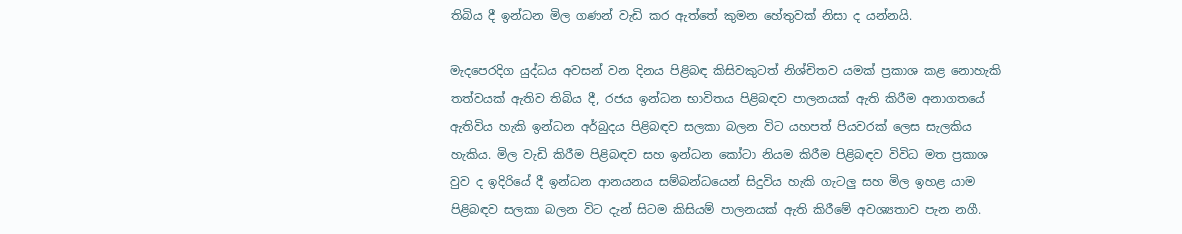තිබිය දී ඉන්ධන මිල ගණන් වැඩි කර ඇත්තේ කුමන හේතුවක් නිසා ද යන්නයි.

මැදපෙරදිග යුද්ධය අවසන් වන දිනය පිළිබඳ කිසිවකුටත් නිශ්චිතව යමක් ප්‍රකාශ කළ නොහැකි තත්වයක් ඇතිව තිබිය දී, රජය ඉන්ධන භාවිතය පිළිබඳව පාලනයක් ඇති කිරීම අනාගතයේ ඇතිවිය හැකි ඉන්ධන අර්බුදය පිළිබඳව සලකා බලන විට යහපත් පියවරක් ලෙස සැලකිය හැකිය. මිල වැඩි කිරීම පිළිබඳව සහ ඉන්ධන කෝටා නියම කිරීම පිළිබඳව විවිධ මත ප්‍රකාශ වුව ද ඉදිරියේ දී ඉන්ධන ආනයනය සම්බන්ධයෙන් සිදුවිය හැකි ගැටලු‍ සහ මිල ඉහළ යාම පිළිබඳව සලකා බලන විට දැන් සිටම කිසියම් පාලනයක් ඇති කිරීමේ අවශ්‍යතාව පැන නගී.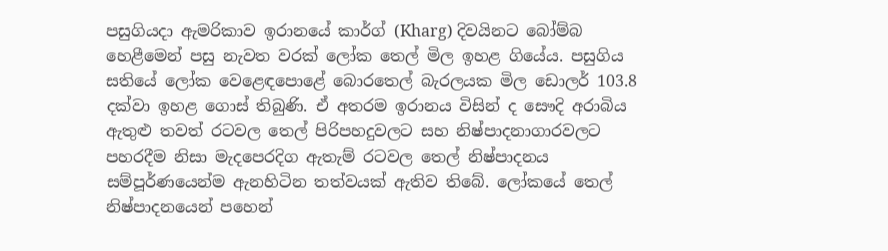පසුගියදා ඇමරිකාව ඉරානයේ කාර්ග් (Kharg) දිවයිනට බෝම්බ හෙළීමෙන් පසු නැවත වරක් ලෝක තෙල් මිල ඉහළ ගියේය. පසුගිය සතියේ ලෝක වෙළෙඳපොළේ බොරතෙල් බැරලයක මිල ඩොලර් 103.8 දක්වා ඉහළ ගොස් තිබුණි. ඒ අතරම ඉරානය විසින් ද සෞදි අරාබිය ඇතුළු තවත් රටවල තෙල් පිරිපහදුවලට සහ නිෂ්පාදනාගාරවලට පහරදීම නිසා මැදපෙරදිග ඇතැම් රටවල තෙල් නිෂ්පාදනය සම්පූර්ණයෙන්ම ඇනහිටින තත්වයක් ඇතිව තිබේ. ලෝකයේ තෙල් නිෂ්පාදනයෙන් පහෙන්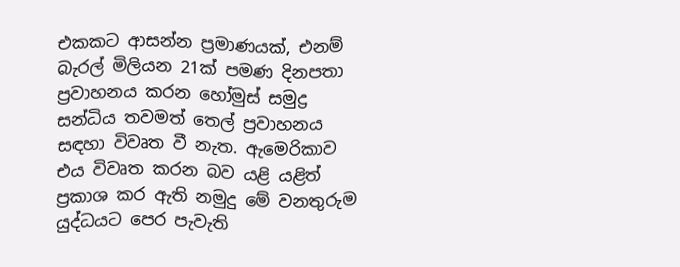එකකට ආසන්න ප්‍රමාණයක්, එනම් බැරල් මිලියන 21ක් පමණ දිනපතා ප්‍රවාහනය කරන හෝමුස් සමුද්‍ර සන්ධිය තවමත් තෙල් ප්‍රවාහනය සඳහා විවෘත වී නැත. ඇමෙරිකාව එය විවෘත කරන බව යළි යළිත් ප්‍රකාශ කර ඇති නමුදු මේ වනතුරුම යුද්ධයට පෙර පැවැති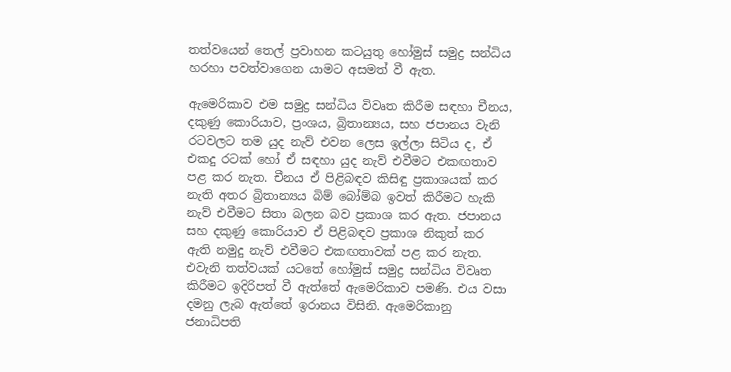තත්වයෙන් තෙල් ප්‍රවාහන කටයුතු හෝමුස් සමුද්‍ර සන්ධිය හරහා පවත්වාගෙන යාමට අසමත් වී ඇත.

ඇමෙරිකාව එම සමුද්‍ර සන්ධිය විවෘත කිරීම සඳහා චීනය, දකුණු කොරියාව, ප්‍රංශය, බ්‍රිතාන්‍යය, සහ ජපානය වැනි රටවලට තම යුද නැව් එවන ලෙස ඉල්ලා සිටිය ද, ඒ එකදු රටක් හෝ ඒ සඳහා යුද නැව් එවීමට එකඟතාව පළ කර නැත. චීනය ඒ පිළිබඳව කිසිඳු ප්‍රකාශයක් කර නැති අතර බ්‍රිතාන්‍යය බිම් බෝම්බ ඉවත් කිරීමට හැකි නැව් එවීමට සිතා බලන බව ප්‍රකාශ කර ඇත. ජපානය සහ දකුණු කොරියාව ඒ පිළිබඳව ප්‍රකාශ නිකුත් කර ඇති නමුදු නැව් එවීමට එකඟතාවක් පළ කර නැත. එවැනි තත්වයක් යටතේ හෝමුස් සමුද්‍ර සන්ධිය විවෘත කිරීමට ඉදිරිපත් වී ඇත්තේ ඇමෙරිකාව පමණි. එය වසා දමනු ලැබ ඇත්තේ ඉරානය විසිනි. ඇමෙරිකානු ජනාධිපති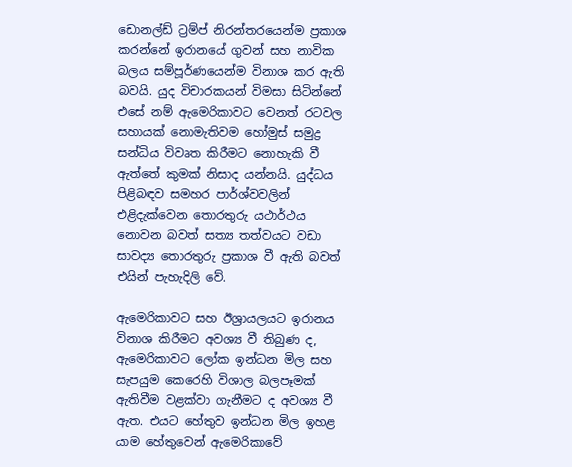ඩොනල්ඩ් ට්‍රම්ප් නිරන්තරයෙන්ම ප්‍රකාශ කරන්නේ ඉරානයේ ගුවන් සහ නාවික බලය සම්පූර්ණයෙන්ම විනාශ කර ඇති බවයි. යුද විචාරකයන් විමසා සිටින්නේ එසේ නම් ඇමෙරිකාවට වෙනත් රටවල සහායක් නොමැතිවම හෝමුස් සමුද්‍ර සන්ධිය විවෘත කිරීමට නොහැකි වී ඇත්තේ කුමක් නිසාද යන්නයි. යුද්ධය පිළිබඳව සමහර පාර්ශ්වවලින් එළිදැක්වෙන තොරතුරු යථාර්ථය නොවන බවත් සත්‍ය තත්වයට වඩා සාවද්‍ය තොරතුරු ප්‍රකාශ වී ඇති බවත් එයින් පැහැදිලි වේ.

ඇමෙරිකාවට සහ ඊශ්‍රායලයට ඉරානය විනාශ කිරීමට අවශ්‍ය වී තිබුණ ද, ඇමෙරිකාවට ලෝක ඉන්ධන මිල සහ සැපයුම කෙරෙහි විශාල බලපෑමක් ඇතිවීම වළක්වා ගැනීමට ද අවශ්‍ය වී ඇත. එයට හේතුව ඉන්ධන මිල ඉහළ යාම හේතුවෙන් ඇමෙරිකාවේ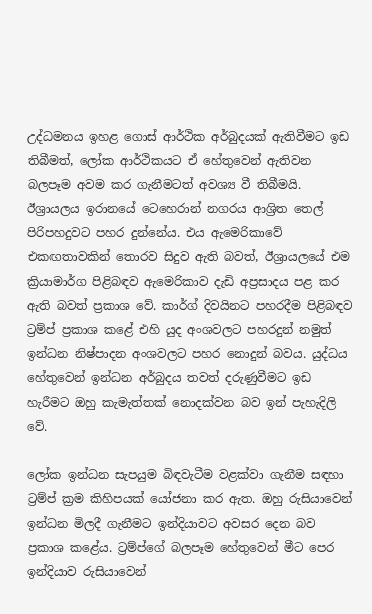උද්ධමනය ඉහළ ගොස් ආර්ථික අර්බුදයක් ඇතිවීමට ඉඩ තිබීමත්, ලෝක ආර්ථිකයට ඒ හේතුවෙන් ඇතිවන බලපෑම අවම කර ගැනීමටත් අවශ්‍ය වී තිබීමයි. ඊශ්‍රායලය ඉරානයේ ටෙහෙරාන් නගරය ආශ්‍රිත තෙල් පිරිපහදුවට පහර දුන්නේය. එය ඇමෙරිකාවේ එකඟතාවකින් තොරව සිදුව ඇති බවත්, ඊශ්‍රායලයේ එම ක්‍රියාමාර්ග පිළිබඳව ඇමෙරිකාව දැඩි අප්‍රසාදය පළ කර ඇති බවත් ප්‍රකාශ වේ. කාර්ග් දිවයිනට පහරදීම පිළිබඳව ට්‍රම්ප් ප්‍රකාශ කළේ එහි යුද අංශවලට පහරදුන් නමුත් ඉන්ධන නිෂ්පාදන අංශවලට පහර නොදුන් බවය. යුද්ධය හේතුවෙන් ඉන්ධන අර්බුදය තවත් දරුණුවීමට ඉඩ හැරීමට ඔහු කැමැත්තක් නොදක්වන බව ඉන් පැහැදිලි වේ.

ලෝක ඉන්ධන සැපයුම බිඳවැටීම වළක්වා ගැනීම සඳහා ට්‍රම්ප් ක්‍රම කිහිපයක් යෝජනා කර ඇත. ඔහු රුසියාවෙන් ඉන්ධන මිලදී ගැනීමට ඉන්දියාවට අවසර දෙන බව ප්‍රකාශ කළේය. ට්‍රම්ප්ගේ බලපෑම හේතුවෙන් මීට පෙර ඉන්දියාව රුසියාවෙන්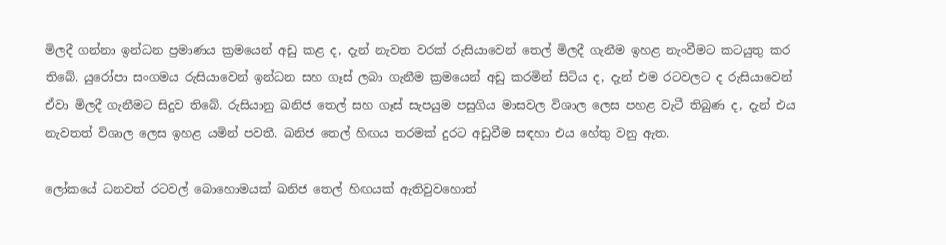මිලදී ගන්නා ඉන්ධන ප්‍රමාණය ක්‍රමයෙන් අඩු කළ ද, දැන් නැවත වරක් රුසියාවෙන් තෙල් මිලදී ගැනීම ඉහළ නැංවීමට කටයුතු කර තිබේ. යුරෝපා සංගමය රුසියාවෙන් ඉන්ධන සහ ගෑස් ලබා ගැනීම ක්‍රමයෙන් අඩු කරමින් සිටිය ද, දැන් එම රටවලට ද රුසියාවෙන් ඒවා මිලදී ගැනීමට සිදුව තිබේ. රුසියානු ඛනිජ තෙල් සහ ගෑස් සැපයුම පසුගිය මාසවල විශාල ලෙස පහළ වැටී තිබුණ ද, දැන් එය නැවතත් විශාල ලෙස ඉහළ යමින් පවතී. ඛනිජ තෙල් හිඟය තරමක් දුරට අඩුවීම සඳහා එය හේතු වනු ඇත.

ලෝකයේ ධනවත් රටවල් බොහොමයක් ඛනිජ තෙල් හිඟයක් ඇතිවුවහොත්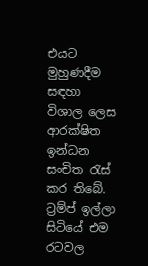එයට මුහුණදීම සඳහා විශාල ලෙස ආරක්ෂිත ඉන්ධන සංචිත රැස් කර තිබේ. ට්‍රම්ප් ඉල්ලා සිටියේ එම රටවල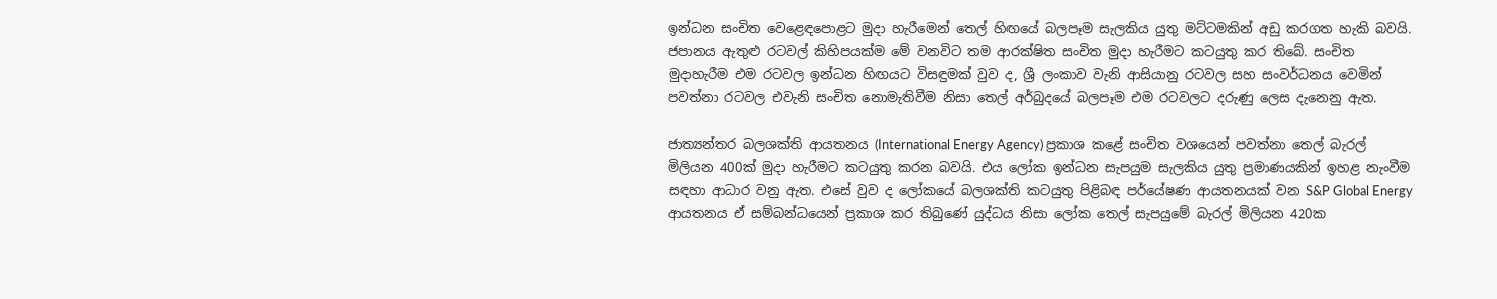ඉන්ධන සංචිත වෙළෙඳපොළට මුදා හැරීමෙන් තෙල් හිඟයේ බලපෑම සැලකිය යුතු මට්ටමකින් අඩු කරගත හැකි බවයි. ජපානය ඇතුළු රටවල් කිහිපයක්ම මේ වනවිට තම ආරක්ෂිත සංචිත මුදා හැරීමට කටයුතු කර තිබේ. සංචිත මුදාහැරීම එම රටවල ඉන්ධන හිඟයට විසඳුමක් වුව ද, ශ්‍රී ලංකාව වැනි ආසියානු රටවල සහ සංවර්ධනය වෙමින් පවත්නා රටවල එවැනි සංචිත නොමැතිවීම නිසා ‌තෙල් අර්බුදයේ බලපෑම එම රටවලට දරුණු ලෙස දැනෙනු ඇත.

ජාත්‍යන්තර බලශක්ති ආයතනය (International Energy Agency) ප්‍රකාශ කළේ සංචිත වශයෙන් පවත්නා තෙල් බැරල් මිලියන 400ක් මුදා හැරීමට කටයුතු කරන බවයි. එය ලෝක ඉන්ධන සැපයුම සැලකිය යුතු ප්‍රමාණයකින් ඉහළ නැංවීම සඳහා ආධාර වනු ඇත. එසේ වුව ද ලෝකයේ බලශක්ති කටයුතු පිළිබඳ පර්‌යේෂණ ආයතනයක් වන S&P Global Energy ආයතනය ඒ සම්බන්ධයෙන් ප්‍රකාශ කර තිබුණේ යුද්ධය නිසා ලෝක තෙල් සැපයුමේ බැරල් මිලියන 420ක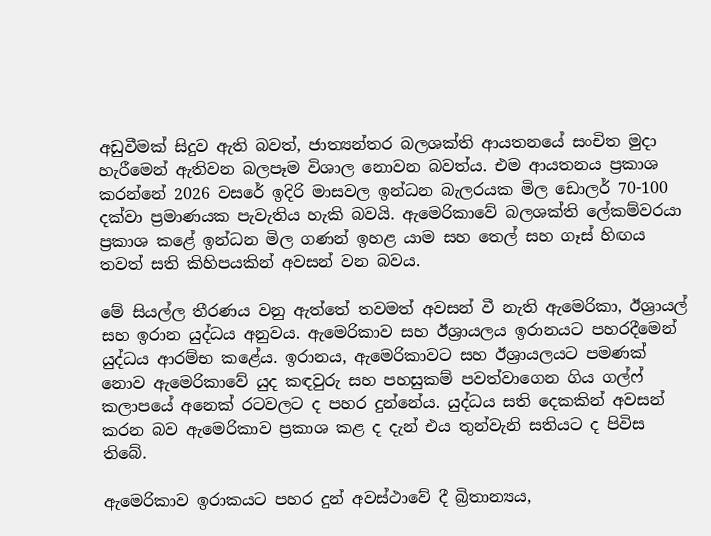අඩුවීමක් සිදුව ඇති බවත්, ජාත්‍යන්තර බලශක්ති ආයතනයේ සංචිත මුදා හැරීමෙන් ඇතිවන බලපෑම විශාල නොවන බවත්ය. එම ආයතනය ප්‍රකාශ කරන්නේ 2026 වසරේ ඉදිරි මාසවල ඉන්ධන බැලරයක මිල ඩොලර් 70-100 දක්වා ප්‍රමාණයක පැවැතිය හැකි බවයි. ඇමෙරිකාවේ බලශක්ති ලේකම්වරයා ප්‍රකාශ කළේ ඉන්ධන මිල ගණන් ඉහළ යාම සහ තෙල් සහ ගෑස් හිඟය තවත් සති කිහිපයකින් අවසන් වන බවය.

මේ සියල්ල තීරණය වනු ඇත්තේ තවමත් අවසන් වී නැති ඇමෙරිකා, ඊශ්‍රායල් සහ ඉරාන යුද්ධය අනුවය. ඇමෙරිකාව සහ ඊශ්‍රායලය ඉරානයට පහරදීමෙන් යුද්ධය ආරම්භ කළේය. ඉරානය, ඇමෙරිකාවට සහ ඊශ්‍රායලයට පමණක් නොව ඇමෙරිකාවේ යුද කඳවුරු සහ පහසුකම් පවත්වාගෙන ගිය ගල්ෆ් කලාපයේ අනෙක් රටවලට ද පහර දුන්නේය. යුද්ධය සති දෙකකින් අවසන් කරන බව ඇමෙරිකාව ප්‍රකාශ කළ ද දැන් එය තුන්වැනි සතියට ද පිවිස තිබේ.

ඇමෙරිකාව ඉරාකයට පහර දුන් අවස්ථාවේ දී බ්‍රිතාන්‍යය,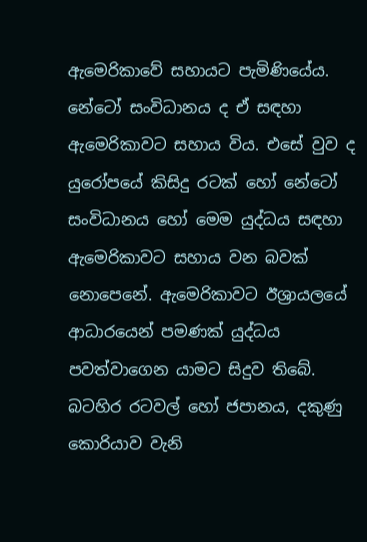ඇමෙරිකාවේ සහායට පැමිණියේය. නේටෝ සංවිධානය ද ඒ සඳහා ඇමෙරිකාවට සහාය විය. එසේ වුව ද යුරෝපයේ කිසිදු රටක් හෝ නේටෝ සංවිධානය හෝ මෙම යුද්ධය සඳහා ඇමෙරිකාවට සහාය වන බවක් නොපෙනේ. ඇමෙරිකාවට ඊශ්‍රායලයේ ආධාරයෙන් පමණක් යුද්ධය පවත්වාගෙන යාමට සිදුව තිබේ. බටහිර රටවල් හෝ ජපානය, දකුණු කොරියාව වැනි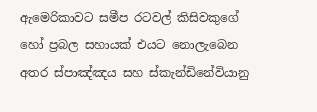ඇමෙරිකාවට සමීප රටවල් කිසිවකුගේ හෝ ප්‍රබල සහායක් එයට නොලැබෙන අතර ස්පාඤ්ඤය සහ ස්කැන්ඩිනේවියානු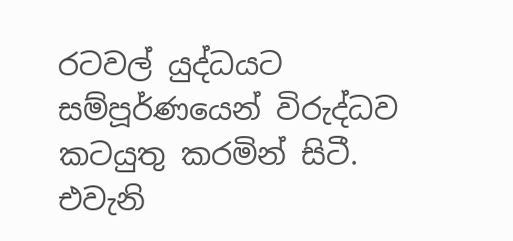රටවල් යුද්ධයට සම්පූර්ණයෙන් විරුද්ධව කටයුතු කරමින් සිටී. එවැනි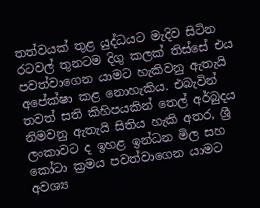තත්වයක් තුළ යුද්ධයට මැදිව සිටින රටවල් තුනටම දිගු කලක් තිස්සේ එය පවත්වාගෙන යාමට හැකිවනු ඇතැයි අපේක්ෂා කළ නොහැකිය. එබැවින් තවත් සති කිහිපයකින් තෙල් අර්බුදය නිමවනු ඇතැයි සිතිය හැකි අතර, ශ්‍රී ලංකාවට ද ඉහළ ඉන්ධන මිල සහ කෝටා ක්‍රමය පවත්වාගෙන යාමට අවශ්‍ය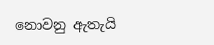නොවනු ඇතැයි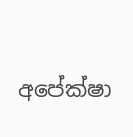අපේක්ෂා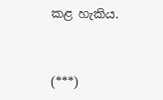කළ හැකිය.



(***)